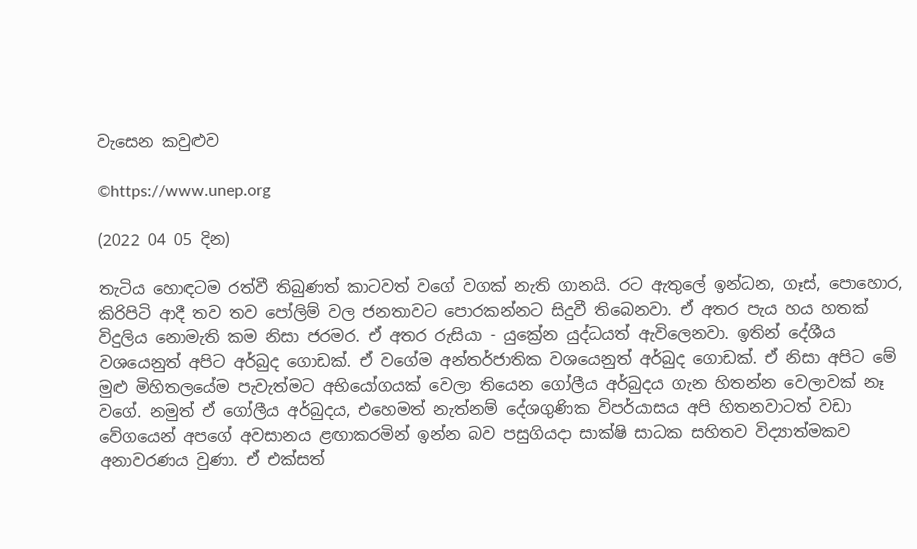වැසෙන කවුළුව

©https://www.unep.org

(2022 04 05 දින)

තැටිය හොඳටම රත්වී තිබුණත් කාටවත් වගේ වගක් නැති ගානයි. රට ඇතුලේ ඉන්ධන, ගෑස්, පොහොර, කිරිපිටි ආදී තව තව පෝලිම් වල ජනතාවට පොරකන්නට සිදුවී තිබෙනවා. ඒ අතර පැය හය හතක් විදුලිය නොමැති කම නිසා ජරමර. ඒ අතර රුසියා - යුක්‍රේන යුද්ධයත් ඇවිලෙනවා. ඉතින් දේශීය වශයෙනුත් අපිට අර්බුද ගොඩක්. ඒ වගේම අන්තර්ජාතික වශයෙනුත් අර්බුද ගොඩක්. ඒ නිසා අපිට මේ මුළු මිහිතලයේම පැවැත්මට අභියෝගයක් වෙලා තියෙන ගෝලීය අර්බුදය ගැන හිතන්න වෙලාවක් නෑ වගේ. නමුත් ඒ ගෝලීය අර්බුදය, එහෙමත් නැත්නම් දේශගුණික විපර්යාසය අපි හිතනවාටත් වඩා වේගයෙන් අපගේ අවසානය ළඟාකරමින් ඉන්න බව පසුගියදා සාක්ෂි සාධක සහිතව විද්‍යාත්මකව අනාවරණය වුණා. ඒ එක්සත්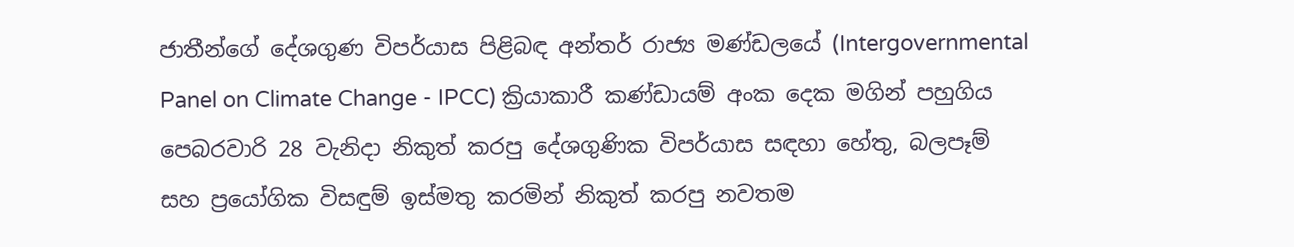ජාතීන්ගේ දේශගුණ විපර්යාස පිළිබඳ අන්තර් රාජ්‍ය මණ්ඩලයේ (Intergovernmental Panel on Climate Change - IPCC) ක්‍රියාකාරී කණ්ඩායම් අංක දෙක මගින් පහුගිය පෙබරවාරි 28 වැනිදා නිකුත් කරපු දේශගුණික විපර්යාස සඳහා හේතු, බලපෑම් සහ ප්‍රයෝගික විසඳුම් ඉස්මතු කරමින් නිකුත් කරපු නවතම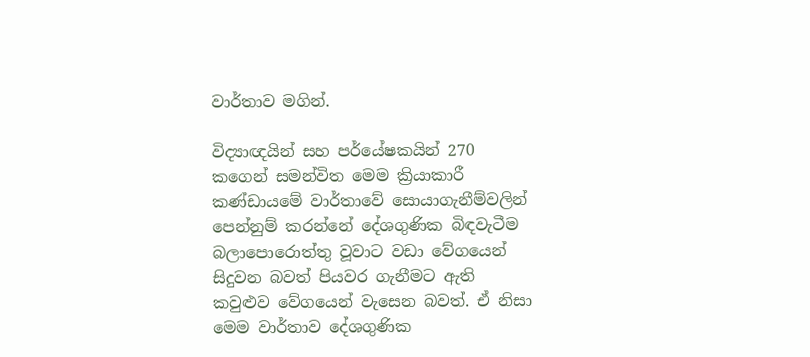වාර්තාව මගින්.

විද්‍යාඥයින් සහ පර්යේෂකයින් 270 කගෙන් සමන්විත මෙම ක්‍රියාකාරී කණ්ඩායමේ වාර්තාවේ සොයාගැනීම්වලින් පෙන්නුම් කරන්නේ දේශගුණික බිඳවැටීම බලාපොරොත්තු වූවාට වඩා වේගයෙන් සිදුවන බවත් පියවර ගැනීමට ඇති කවුළුව වේගයෙන් වැසෙන බවත්. ඒ නිසා මෙම වාර්තාව දේශගුණික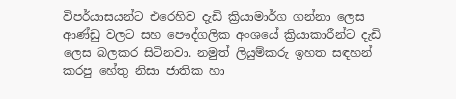විපර්යාසයන්ට එරෙහිව දැඩි ක්‍රියාමාර්ග ගන්නා ලෙස ආණ්ඩු වලට සහ පෞද්ගලික අංශයේ ක්‍රියාකාරීන්ට දැඩි ලෙස බලකර සිටිනවා. නමුත් ලියුම්කරු ඉහත සඳහන් කරපු හේතු නිසා ජාතික හා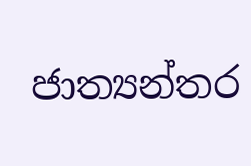ජාත්‍යන්තර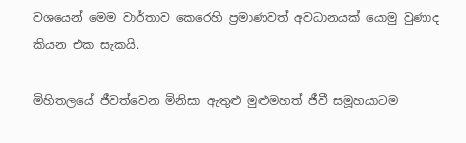වශයෙන් මෙම වාර්තාව කෙරෙහි ප්‍රමාණවත් අවධානයක් යොමු වුණාද කියන එක සැකයි.

මිහිතලයේ ජීවත්වෙන මිනිසා ඇතුළු මුළුමහත් ජීවී සමූහයාටම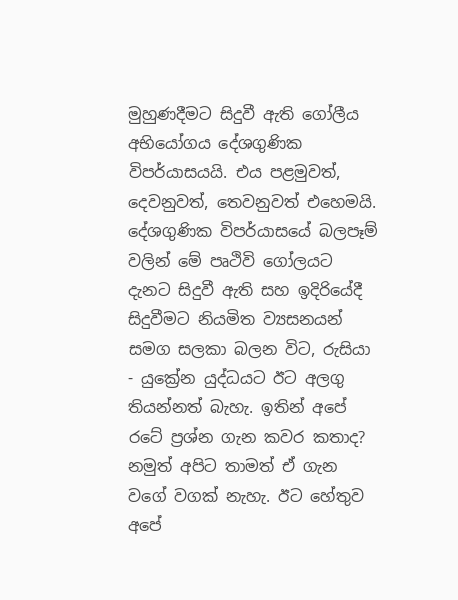මුහුණදීමට සිදුවී ඇති ගෝලීය අභියෝගය දේශගුණික විපර්යාසයයි. එය පළමුවත්, දෙවනුවත්, තෙවනුවත් එහෙමයි. දේශගුණික විපර්යාසයේ බලපෑම් වලින් මේ පෘථිවි ගෝලයට දැනට සිදුවී ඇති සහ ඉදිරියේදී සිදුවීමට නියමිත ව්‍යසනයන් සමග සලකා බලන විට, රුසියා - යුක්‍රේන යුද්ධයට ඊට අලගු තියන්නත් බැහැ. ඉතින් අපේ රටේ ප්‍රශ්න ගැන කවර කතාද? නමුත් අපිට තාමත් ඒ ගැන වගේ වගක් නැහැ. ඊට හේතුව අපේ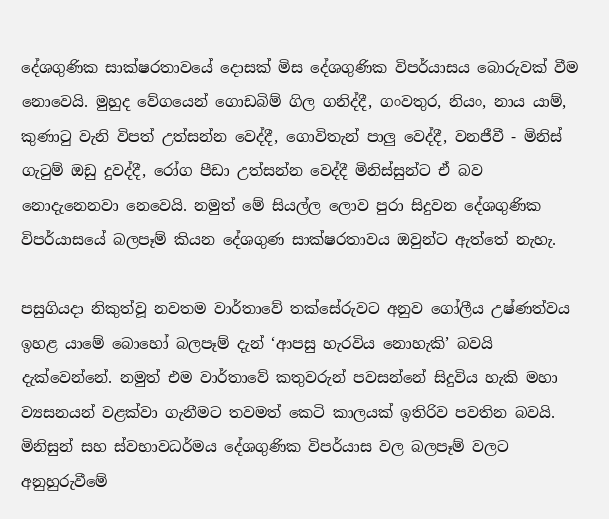දේශගුණික සාක්ෂරතාවයේ දොසක් මිස දේශගුණික විපර්යාසය බොරුවක් වීම නොවෙයි. මුහුද වේගයෙන් ගොඩබිම් ගිල ගනිද්දී, ගංවතුර, නියං, නාය යාම්, කුණාටු වැනි විපත් උත්සන්න වෙද්දී, ගොවිතැන් පාලු වෙද්දී, වනජීවී - මිනිස් ගැටුම් ඔඩු දුවද්දී, රෝග පීඩා උත්සන්න වෙද්දී මිනිස්සුන්ට ඒ බව නොදැනෙනවා නෙවෙයි. නමුත් මේ සියල්ල ලොව පුරා සිදුවන දේශගුණික විපර්යාසයේ බලපෑම් කියන දේශගුණ සාක්ෂරතාවය ඔවුන්ට ඇත්තේ නැහැ.

පසුගියදා නිකුත්වූ නවතම වාර්තාවේ තක්සේරුවට අනුව ගෝලීය උෂ්ණත්වය ඉහළ යාමේ බොහෝ බලපෑම් දැන් ‘ආපසු හැරවිය නොහැකි’ බවයි දැක්වෙන්නේ. නමුත් එම වාර්තාවේ කතුවරුන් පවසන්නේ සිදුවිය හැකි මහා ව්‍යසනයන් වළක්වා ගැනීමට තවමත් කෙටි කාලයක් ඉතිරිව පවතින බවයි. මිනිසුන් සහ ස්වභාවධර්මය දේශගුණික විපර්යාස වල බලපෑම් වලට අනුහුරුවීමේ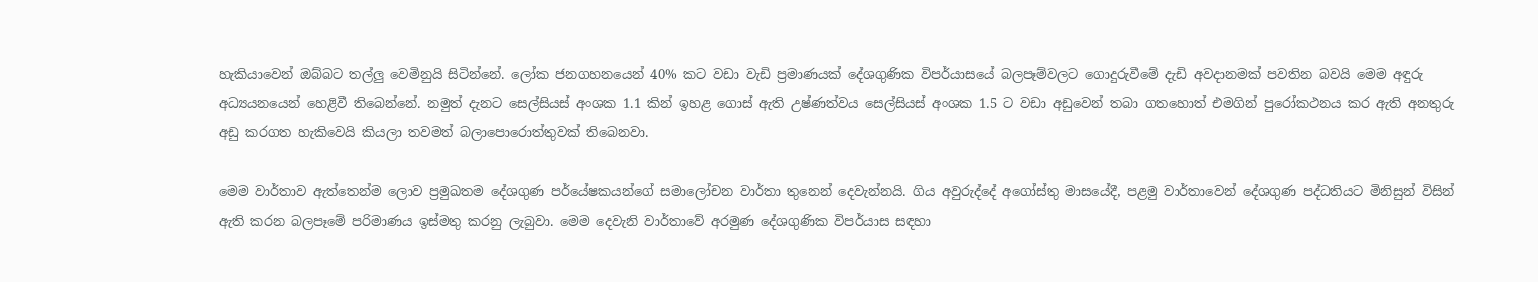හැකියාවෙන් ඔබ්බට තල්ලු වෙමිනුයි සිටින්නේ. ලෝක ජනගහනයෙන් 40% කට වඩා වැඩි ප්‍රමාණයක් දේශගුණික විපර්යාසයේ බලපෑම්වලට ගොදුරුවීමේ දැඩි අවදානමක් පවතින බවයි මෙම අඳුරු අධ්‍යයනයෙන් හෙළිවී තිබෙන්නේ. නමුත් දැනට සෙල්සියස් අංශක 1.1 කින් ඉහළ ගොස් ඇති උෂ්ණත්වය සෙල්සියස් අංශක 1.5 ට වඩා අඩුවෙන් තබා ගතහොත් එමගින් පුරෝකථනය කර ඇති අනතුරු අඩු කරගත හැකිවෙයි කියලා තවමත් බලාපොරොත්තුවක් තිබෙනවා.

මෙම වාර්තාව ඇත්තෙන්ම ලොව ප්‍රමුඛතම දේශගුණ පර්යේෂකයන්ගේ සමාලෝචන වාර්තා තුනෙන් දෙවැන්නයි. ගිය අවුරුද්දේ අගෝස්තු මාසයේදී, පළමු වාර්තාවෙන් දේශගුණ පද්ධතියට මිනිසුන් විසින් ඇති කරන බලපෑමේ පරිමාණය ඉස්මතු කරනු ලැබුවා. මෙම දෙවැනි වාර්තාවේ අරමුණ දේශගුණික විපර්යාස සඳහා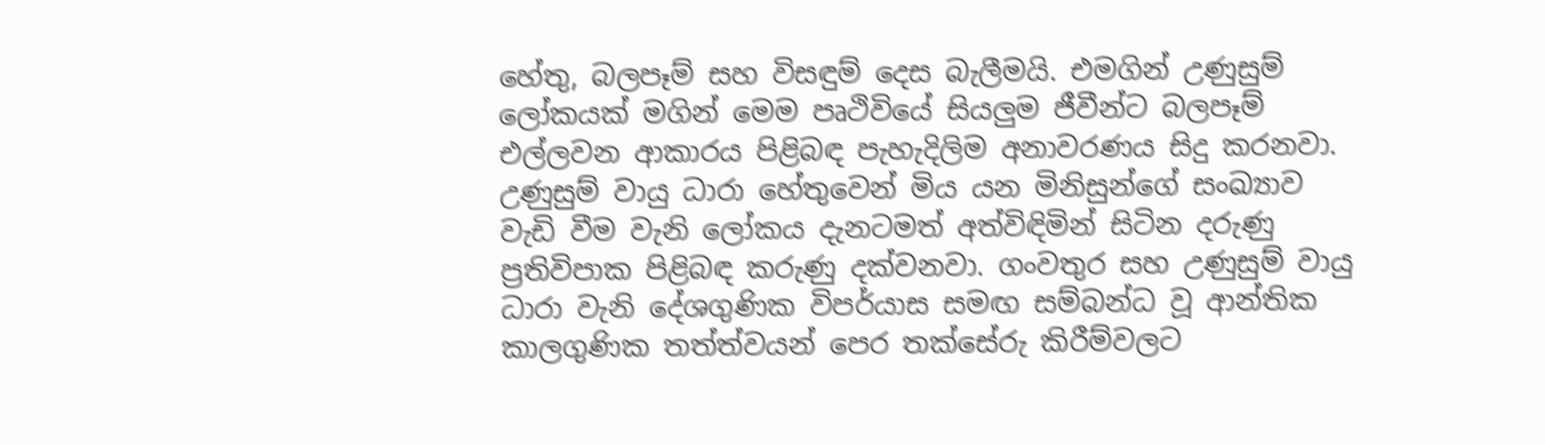හේතු, බලපෑම් සහ විසඳුම් දෙස බැලීමයි. එමගින් උණුසුම් ලෝකයක් මගින් මෙම පෘථිවියේ සියලුම ජීවීන්ට බලපෑම් එල්ලවන ආකාරය පිළිබඳ පැහැදිලිම අනාවරණය සිදු කරනවා. උණුසුම් වායු ධාරා හේතුවෙන් මිය යන මිනිසුන්ගේ සංඛ්‍යාව වැඩි වීම වැනි ලෝකය දැනටමත් අත්විඳිමින් සිටින දරුණු ප්‍රතිවිපාක පිළිබඳ කරුණු දක්වනවා. ගංවතුර සහ උණුසුම් වායු ධාරා වැනි දේශගුණික විපර්යාස සමඟ සම්බන්ධ වූ ආන්තික කාලගුණික තත්ත්වයන් පෙර තක්සේරු කිරීම්වලට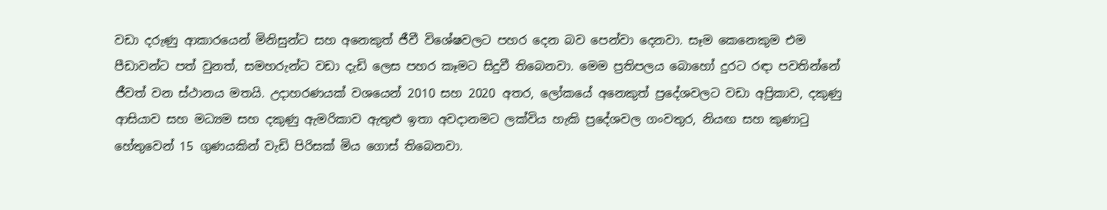වඩා දරුණු ආකාරයෙන් මිනිසුන්ට සහ අනෙකුත් ජීවී විශේෂවලට පහර දෙන බව පෙන්වා දෙනවා. සෑම කෙනෙකුම එම පීඩාවන්ට පත් වුනත්, සමහරුන්ට වඩා දැඩි ලෙස පහර කෑමට සිදුවී තිබෙනවා. මෙම ප්‍රතිපලය බොහෝ දුරට රඳා පවතින්නේ ජීවත් වන ස්ථානය මතයි. උදාහරණයක් වශයෙන් 2010 සහ 2020 අතර, ලෝකයේ අනෙකුත් ප්‍රදේශවලට වඩා අප්‍රිකාව, දකුණු ආසියාව සහ මධ්‍යම සහ දකුණු ඇමරිකාව ඇතුළු ඉතා අවදානමට ලක්විය හැකි ප්‍රදේශවල ගංවතුර, නියඟ සහ කුණාටු හේතුවෙන් 15 ගුණයකින් වැඩි පිරිසක් මිය ගොස් තිබෙනවා.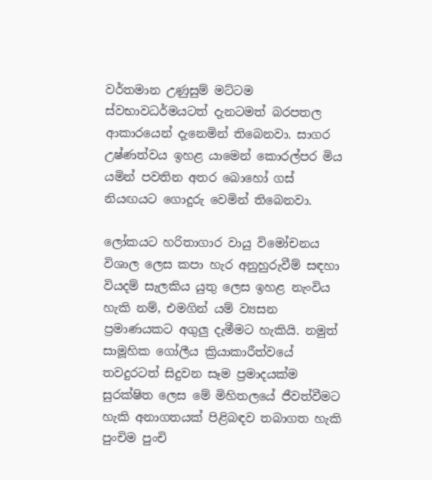වර්තමාන උණුසුම් මට්ටම ස්වභාවධර්මයටත් දැනටමත් බරපතල ආකාරයෙන් දැනෙමින් තිබෙනවා. සාගර උෂ්ණත්වය ඉහළ යාමෙන් කොරල්පර මිය යමින් පවතින අතර බොහෝ ගස් නියඟයට ගොදුරු වෙමින් තිබෙනවා.

ලෝකයට හරිතාගාර වායු විමෝචනය විශාල ලෙස කපා හැර අනුහුරුවීම් සඳහා වියදම් සැලකිය යුතු ලෙස ඉහළ නැංවිය හැකි නම්, එමගින් යම් ව්‍යසන ප්‍රමාණයකට අගුලු දැමීමට හැකියි. නමුත් සාමූහික ගෝලීය ක්‍රියාකාරීත්වයේ තවදුරටත් සිදුවන සෑම ප්‍රමාදයක්ම සුරක්ෂිත ලෙස මේ මිහිතලයේ ජීවත්වීමට හැකි අනාගතයක් පිළිබඳව තබාගත හැකි පුංචිම පුංචි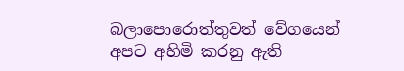බලාපොරොත්තුවත් වේගයෙන් අපට අහිමි කරනු ඇති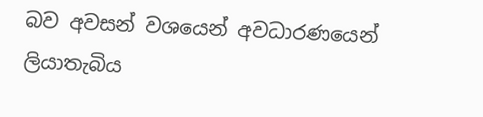බව අවසන් වශයෙන් අවධාරණයෙන් ලියාතැබිය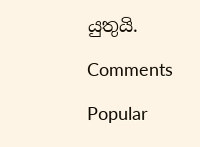යුතුයි.

Comments

Popular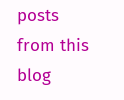posts from this blog